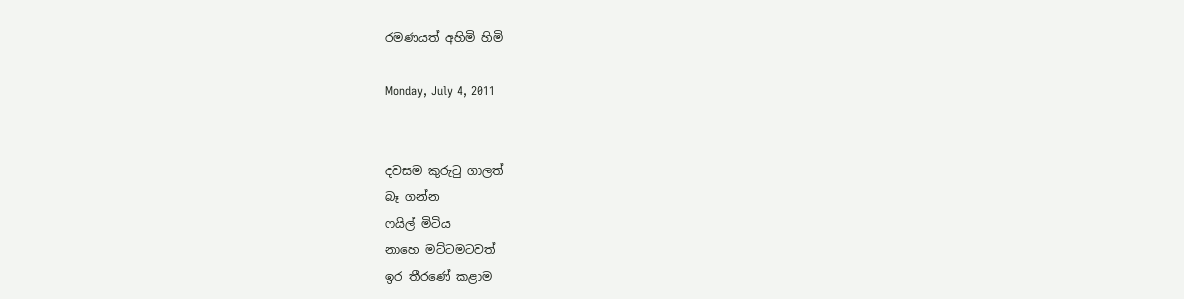රමණයත් අහිමි හිමි

Monday, July 4, 2011


දවසම කුරුටු ගාලත්
බෑ ගන්න
ෆයිල් මිටිය
නාහෙ මට්ටමටවත්
ඉර තීරණේ කළාම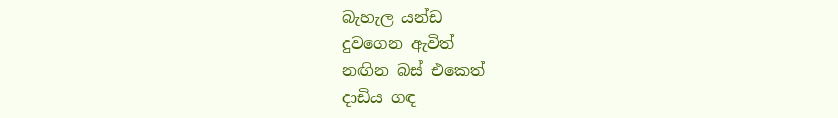බැහැල යන්ඩ
දුවගෙන ඇවිත්
නඟින බස් එකෙත්
දාඩිය ගඳ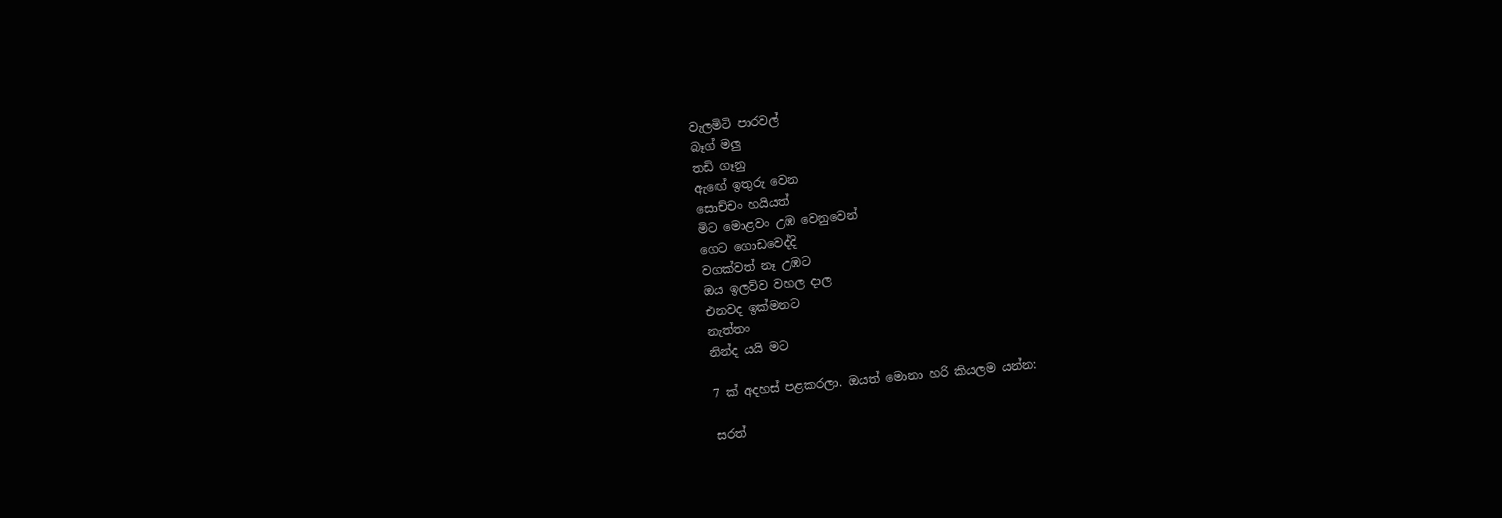වැලමිටි පාරවල්
බෑග් මලු
තඩි ගෑනු
ඇඟේ ඉතුරු වෙන
සොච්චං හයියත්
මිට මොළවං උඹ වෙනුවෙන්
ගෙට ගොඩවෙද්දි
වගක්වත් නෑ උඹට
ඔය ඉලව්ව වහල දාල
එනවද ඉක්මනට
නැත්තං
නින්ද යයි මට

7 ක් අදහස් පළකරලා. ඔයත් මොනා හරි කියලම යන්න:

සරත්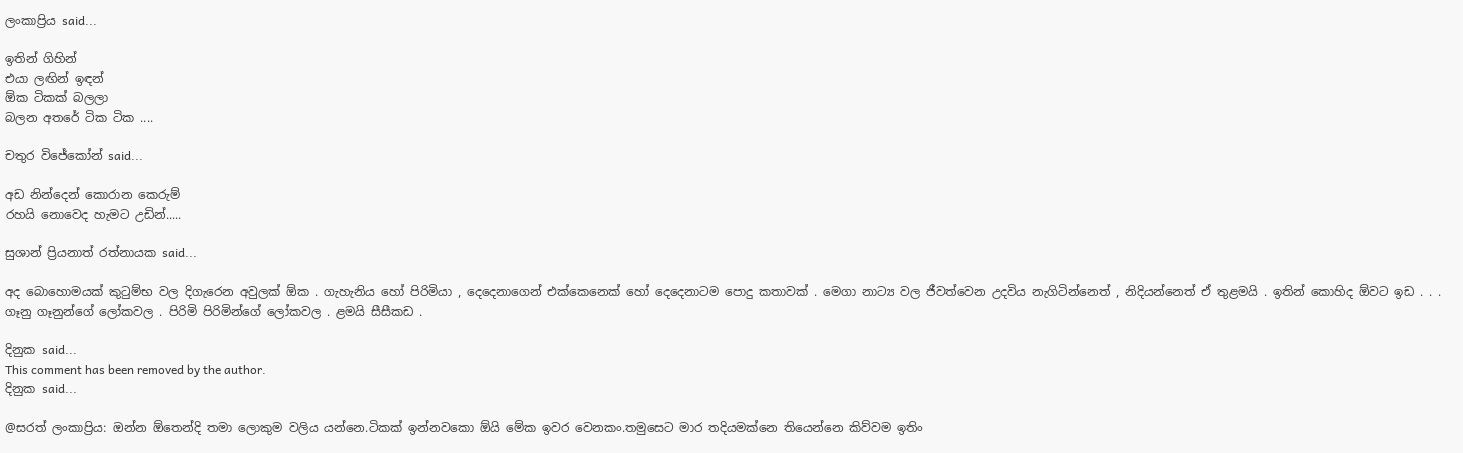ලංකාප්‍රිය said...

ඉතින් ගිහින්
එයා ලඟින් ඉඳන්
ඕක ටිකක් බලලා
බලන අතරේ ටික ටික ....

චතුර විජේකෝන් said...

අඩ නින්දෙන් කොරාන කෙරුම්
රහයි නොවෙද හැමට උඩින්.....

සුශාන් ප්‍රියනාත් රත්නායක said...

අද බොහොමයක් කුටුම්භ වල දිගැරෙන අවුලක් ඕක . ගැහැනිය හෝ පිරිමියා , දෙදෙනාගෙන් එක්කෙනෙක් හෝ දෙදෙනාටම පොදු කතාවක් . මෙගා නාට්‍ය වල ජීවත්වෙන උදවිය නැගිටින්නෙත් , නිදියන්නෙත් ඒ තුළමයි . ඉතින් කොහිද ඕවට ඉඩ . . . ගෑනු ගෑනුන්ගේ ලෝකවල . පිරිමි පිරිමින්ගේ ලෝකවල . ළමයි සීසීකඩ .

දිනුක said...
This comment has been removed by the author.
දිනුක said...

@සරත් ලංකාප්‍රිය: ඔන්න ඕතෙන්දි තමා ලොකුම වලිය යන්නෙ.ටිකක් ඉන්නවකො ඕයි මේක ඉවර වෙනකං.තමුසෙට මාර තදියමක්නෙ තියෙන්නෙ කිව්වම ඉතිං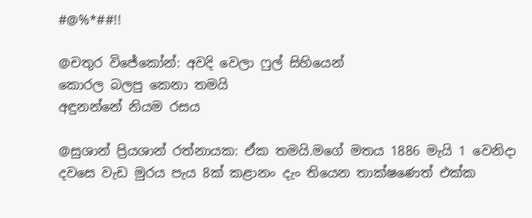#@%*##!!

@චතුර විජේකෝන්: අවදි වෙලා ෆුල් සිහියෙන්
කොරල බලපු කෙනා තමයි
අඳුනන්නේ නියම රසය

@සුශාන් ප්‍රියශාන් රත්නායක: ඒක තමයි.මගේ මතය 1886 මැයි 1 වෙනිදා දවසෙ වැඩ මුරය පැය 8ක් කළානං දැං තියෙන තාක්ෂණෙත් එක්ක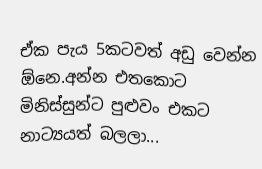ඒක පැය 5කටවත් අඩු වෙන්න ඕනෙ.අන්න එතකොට මිනිස්සුන්ට පුළුවං එකට නාට්‍යයත් බලලා...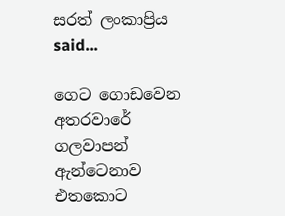සරත් ලංකාප්‍රිය said...

ගෙට ගොඩවෙන අතරවාරේ
ගලවාපන් ඇන්ටෙනාව
එතකොට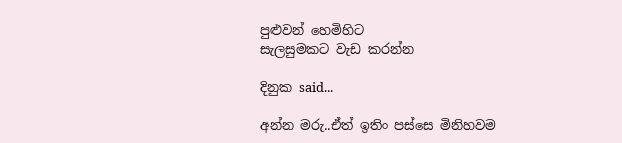පුළුවන් හෙමිහිට
සැලසුමකට වැඩ කරන්න

දිනුක said...

අන්න මරු..ඒත් ඉතිං පස්සෙ මිනිහවම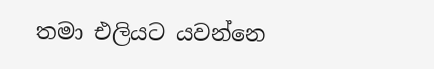තමා එලියට යවන්නෙ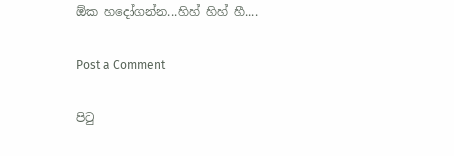ඕක හදෝගන්න...හිහ් හිහ් හී....

Post a Comment

පි‍ටු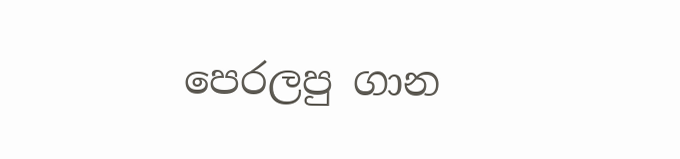පෙරලපු ගාන